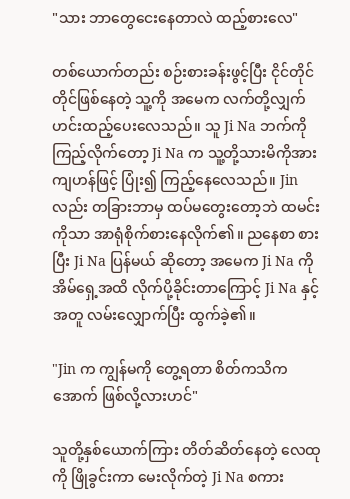"သား ဘာတွေငေးနေတာလဲ ထည့်စားလေ"

တစ်ယောက်တည်း စဉ်းစားခန်းဖွင့်ပြီး ငိုင်တိုင်တိုင်ဖြစ်နေတဲ့ သူ့ကို အမေက လက်တို့လျှက် ဟင်းထည့်ပေးလေသည်။ သူ Ji Na ဘက်ကို ကြည့်လိုက်တော့ Ji Na က သူ့တို့သားမိကိုအားကျဟန်ဖြင့် ပြုံး၍ ကြည့်နေလေသည်။ Jin လည်း တခြားဘာမှ ထပ်မတွေးတော့ဘဲ ထမင်းကိုသာ အာရုံစိုက်စားနေလိုက်၏။ ညနေစာ စားပြီး Ji Na ပြန်မယ် ဆိုတော့ အမေက Ji Na ကို အိမ်ရှေ့အထိ လိုက်ပို့ခိုင်းတာကြောင့် Ji Na နှင့် အတူ လမ်းလျှောက်ပြီး ထွက်ခဲ့၏။

"Jin က ကျွန်မကို တွေ့ရတာ စိတ်ကသိကအောက် ဖြစ်လို့လားဟင်"

သူတို့နှစ်ယောက်ကြား တိတ်ဆိတ်နေတဲ့ လေထုကို ဖြိုခွင်းကာ မေးလိုက်တဲ့ Ji Na စကား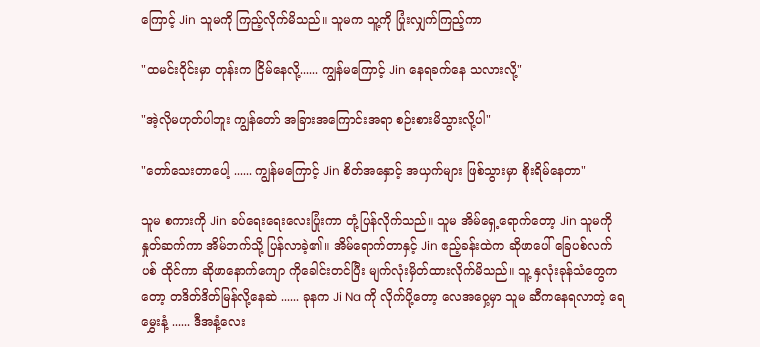ကြောင့် Jin သူမကို ကြည့်လိုက်မိသည်။ သူမက သူ့ကို ပြုံးလျှက်ကြည့်ကာ

"ထမင်းဝိုင်းမှာ တုန်းက ငြိမ်နေလို့...... ကျွန်မကြောင့် Jin နေရခက်နေ သလားလို့"

"အဲ့လိုမဟုတ်ပါဘူး ကျွန်တော် အခြားအကြောင်းအရာ စဉ်းစားမိသွားလို့ပါ"

"တော်သေးတာပေါ့ ...... ကျွန်မကြောင့် Jin စိတ်အနှောင့် အယှက်များ ဖြစ်သွားမှာ စိုးရိမ်နေတာ"

သူမ စကားကို Jin ခပ်ရေးရေးလေးပြုံးကာ တုံ့ပြန်လိုက်သည်။ သူမ အိမ်ရှေ့ရောက်တော့ Jin သူမကို နှုတ်ဆက်ကာ အိမ်ဘက်သို့ ပြန်လာခဲ့၏။ အိမ်ရောက်တာနှင့် Jin ဧည့်ခန်းထဲက ဆိုဖာပေါ် ခြေပစ်လက်ပစ် ထိုင်ကာ ဆိုဖာနောက်ကျော ကိုခေါင်းတင်ပြီး မျက်လုံးမှိတ်ထားလိုက်မိသည်။ သူ့ နှလုံးခုန်သံတွေကတော့ တဒိတ်ဒိတ်မြန်လို့နေဆဲ ...... ခုနက Ji Na ကို လိုက်ပို့တော့ လေအဝှေ့မှာ သူမ ဆီကနေရလာတဲ့ ရေမွှေးနံ့ ...... ဒီအနံ့လေး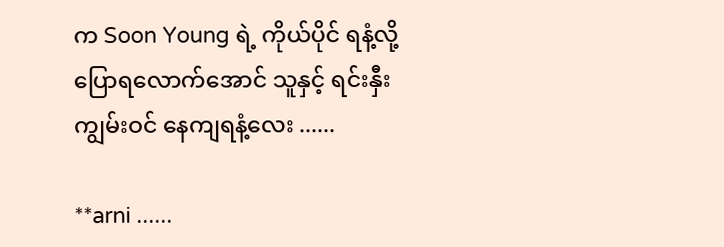က Soon Young ရဲ့ ကိုယ်ပိုင် ရနံ့လို့ ပြောရလောက်အောင် သူနှင့် ရင်းနှီးကျွမ်းဝင် နေကျရနံ့လေး ......

**arni ......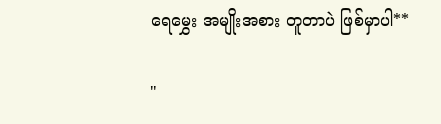ရေမွှေး အမျိုးအစား တူတာပဲ ဖြစ်မှာပါ**

"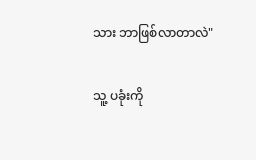သား ဘာဖြစ်လာတာလဲ"

သူ့ ပခုံးကို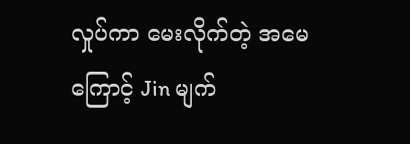လှုပ်ကာ မေးလိုက်တဲ့ အမေကြောင့် Jin မျက်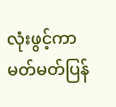လုံးဖွင့်ကာ မတ်မတ်ပြန်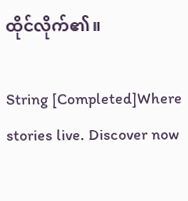ထိုင်လိုက်၏။

String [Completed]Where stories live. Discover now